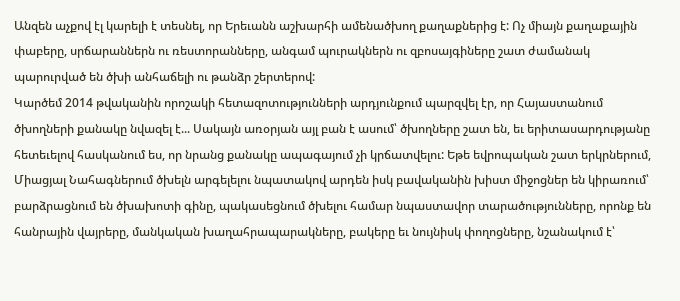Անզեն աչքով էլ կարելի է տեսնել, որ Երեւանն աշխարհի ամենածխող քաղաքներից է: Ոչ միայն քաղաքային փաբերը, սրճարաններն ու ռեստորանները, անգամ պուրակներն ու զբոսայգիները շատ ժամանակ պարուրված են ծխի անհաճելի ու թանձր շերտերով:
Կարծեմ 2014 թվականին որոշակի հետազոտությունների արդյունքում պարզվել էր, որ Հայաստանում ծխողների քանակը նվազել է... Սակայն առօրյան այլ բան է ասում՝ ծխողները շատ են, եւ երիտասարդությանը հետեւելով հասկանում ես, որ նրանց քանակը ապագայում չի կրճատվելու: Եթե եվրոպական շատ երկրներում, Միացյալ Նահագներում ծխելն արգելելու նպատակով արդեն իսկ բավականին խիստ միջոցներ են կիրառում՝ բարձրացնում են ծխախոտի գինը, պակասեցնում ծխելու համար նպաստավոր տարածությունները, որոնք են հանրային վայրերը, մանկական խաղահրապարակները, բակերը եւ նույնիսկ փողոցները, նշանակում է՝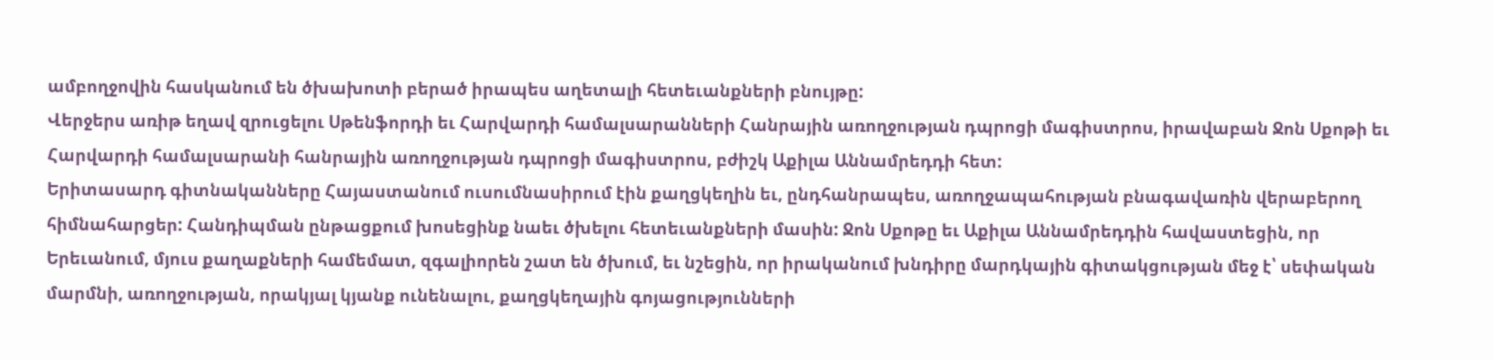ամբողջովին հասկանում են ծխախոտի բերած իրապես աղետալի հետեւանքների բնույթը:
Վերջերս առիթ եղավ զրուցելու Սթենֆորդի եւ Հարվարդի համալսարանների Հանրային առողջության դպրոցի մագիստրոս, իրավաբան Ջոն Սքոթի եւ Հարվարդի համալսարանի հանրային առողջության դպրոցի մագիստրոս, բժիշկ Աքիլա Աննամրեդդի հետ:
Երիտասարդ գիտնականները Հայաստանում ուսումնասիրում էին քաղցկեղին եւ, ընդհանրապես, առողջապահության բնագավառին վերաբերող հիմնահարցեր: Հանդիպման ընթացքում խոսեցինք նաեւ ծխելու հետեւանքների մասին: Ջոն Սքոթը եւ Աքիլա Աննամրեդդին հավաստեցին, որ Երեւանում, մյուս քաղաքների համեմատ, զգալիորեն շատ են ծխում, եւ նշեցին, որ իրականում խնդիրը մարդկային գիտակցության մեջ է՝ սեփական մարմնի, առողջության, որակյալ կյանք ունենալու, քաղցկեղային գոյացությունների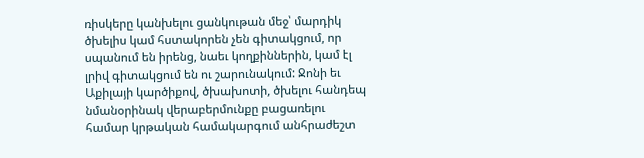ռիսկերը կանխելու ցանկութան մեջ՝ մարդիկ ծխելիս կամ հստակորեն չեն գիտակցում, որ սպանում են իրենց, նաեւ կողքիններին, կամ էլ լրիվ գիտակցում են ու շարունակում: Ջոնի եւ Աքիլայի կարծիքով, ծխախոտի, ծխելու հանդեպ նմանօրինակ վերաբերմունքը բացառելու համար կրթական համակարգում անհրաժեշտ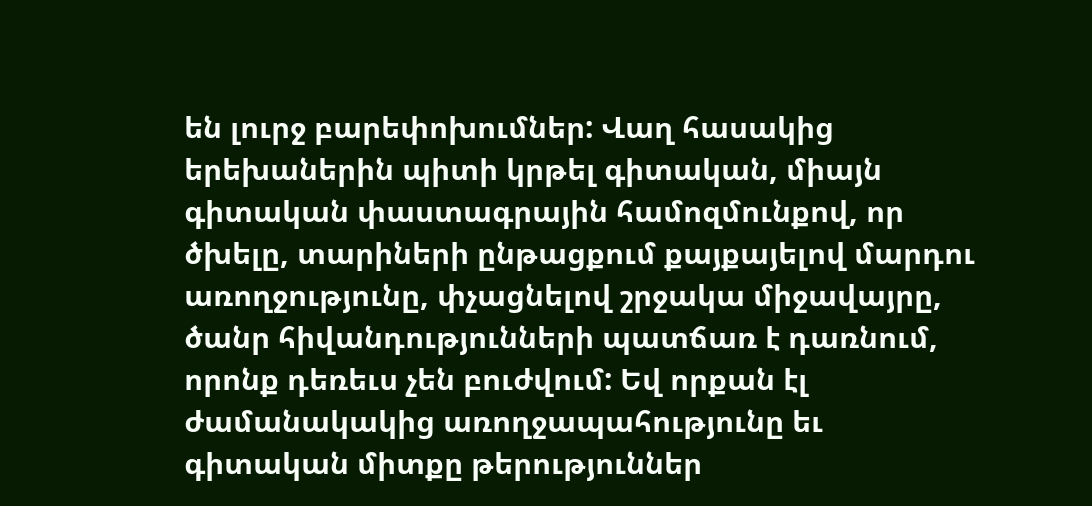են լուրջ բարեփոխումներ: Վաղ հասակից երեխաներին պիտի կրթել գիտական, միայն գիտական փաստագրային համոզմունքով, որ ծխելը, տարիների ընթացքում քայքայելով մարդու առողջությունը, փչացնելով շրջակա միջավայրը, ծանր հիվանդությունների պատճառ է դառնում, որոնք դեռեւս չեն բուժվում: Եվ որքան էլ ժամանակակից առողջապահությունը եւ գիտական միտքը թերություններ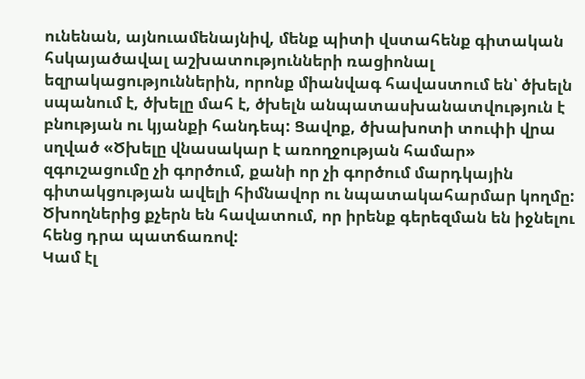ունենան, այնուամենայնիվ, մենք պիտի վստահենք գիտական հսկայածավալ աշխատությունների ռացիոնալ եզրակացություններին, որոնք միանվագ հավաստում են՝ ծխելն սպանում է, ծխելը մահ է, ծխելն անպատասխանատվություն է բնության ու կյանքի հանդեպ: Ցավոք, ծխախոտի տուփի վրա սղված «Ծխելը վնասակար է առողջության համար» զգուշացումը չի գործում, քանի որ չի գործում մարդկային գիտակցության ավելի հիմնավոր ու նպատակահարմար կողմը: Ծխողներից քչերն են հավատում, որ իրենք գերեզման են իջնելու հենց դրա պատճառով:
Կամ էլ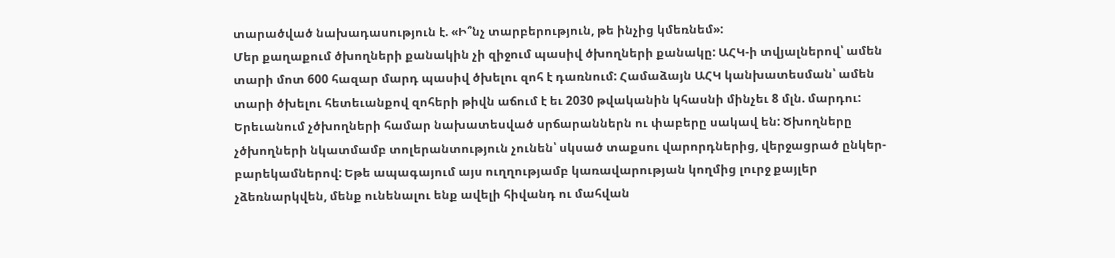տարածված նախադասություն է. «Ի՞նչ տարբերություն, թե ինչից կմեռնեմ»:
Մեր քաղաքում ծխողների քանակին չի զիջում պասիվ ծխողների քանակը: ԱՀԿ-ի տվյալներով՝ ամեն տարի մոտ 600 հազար մարդ պասիվ ծխելու զոհ է դառնում: Համաձայն ԱՀԿ կանխատեսման՝ ամեն տարի ծխելու հետեւանքով զոհերի թիվն աճում է եւ 2030 թվականին կհասնի մինչեւ 8 մլն. մարդու: Երեւանում չծխողների համար նախատեսված սրճարաններն ու փաբերը սակավ են: Ծխողները չծխողների նկատմամբ տոլերանտություն չունեն՝ սկսած տաքսու վարորդներից, վերջացրած ընկեր-բարեկամներով: Եթե ապագայում այս ուղղությամբ կառավարության կողմից լուրջ քայլեր չձեռնարկվեն, մենք ունենալու ենք ավելի հիվանդ ու մահվան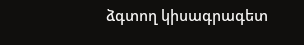ձգտող կիսագրագետ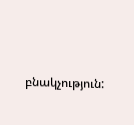բնակչություն: